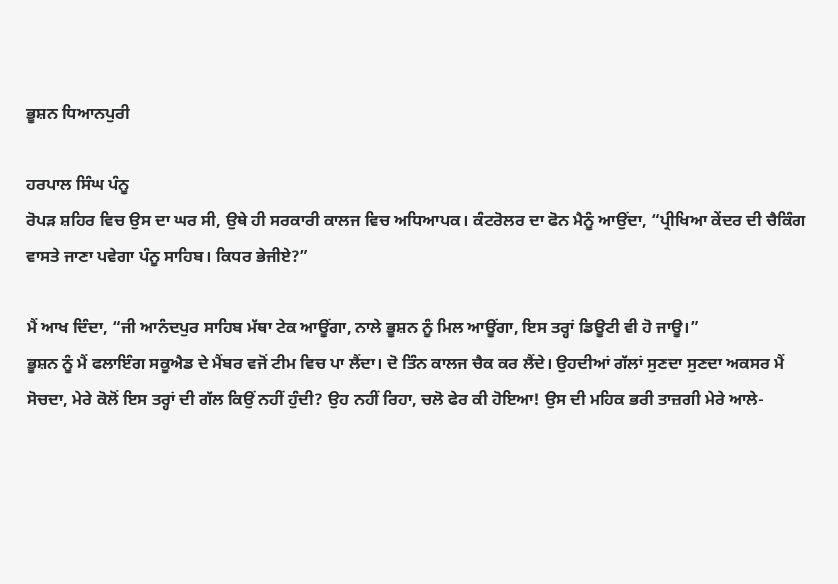ਭੂਸ਼ਨ ਧਿਆਨਪੁਰੀ

ਹਰਪਾਲ ਸਿੰਘ ਪੰਨੂ
ਰੋਪੜ ਸ਼ਹਿਰ ਵਿਚ ਉਸ ਦਾ ਘਰ ਸੀ, ਉਥੇ ਹੀ ਸਰਕਾਰੀ ਕਾਲਜ ਵਿਚ ਅਧਿਆਪਕ। ਕੰਟਰੋਲਰ ਦਾ ਫੋਨ ਮੈਨੂੰ ਆਉਂਦਾ, “ਪ੍ਰੀਖਿਆ ਕੇਂਦਰ ਦੀ ਚੈਕਿੰਗ ਵਾਸਤੇ ਜਾਣਾ ਪਵੇਗਾ ਪੰਨੂ ਸਾਹਿਬ। ਕਿਧਰ ਭੇਜੀਏ?”

ਮੈਂ ਆਖ ਦਿੰਦਾ, “ਜੀ ਆਨੰਦਪੁਰ ਸਾਹਿਬ ਮੱਥਾ ਟੇਕ ਆਊਂਗਾ, ਨਾਲੇ ਭੂਸ਼ਨ ਨੂੰ ਮਿਲ ਆਊਂਗਾ, ਇਸ ਤਰ੍ਹਾਂ ਡਿਊਟੀ ਵੀ ਹੋ ਜਾਊ।”
ਭੂਸ਼ਨ ਨੂੰ ਮੈਂ ਫਲਾਇੰਗ ਸਕੂਐਡ ਦੇ ਮੈਂਬਰ ਵਜੋਂ ਟੀਮ ਵਿਚ ਪਾ ਲੈਂਦਾ। ਦੋ ਤਿੰਨ ਕਾਲਜ ਚੈਕ ਕਰ ਲੈਂਦੇ। ਉਹਦੀਆਂ ਗੱਲਾਂ ਸੁਣਦਾ ਸੁਣਦਾ ਅਕਸਰ ਮੈਂ ਸੋਚਦਾ, ਮੇਰੇ ਕੋਲੋਂ ਇਸ ਤਰ੍ਹਾਂ ਦੀ ਗੱਲ ਕਿਉਂ ਨਹੀਂ ਹੁੰਦੀ? ਉਹ ਨਹੀਂ ਰਿਹਾ, ਚਲੋ ਫੇਰ ਕੀ ਹੋਇਆ! ਉਸ ਦੀ ਮਹਿਕ ਭਰੀ ਤਾਜ਼ਗੀ ਮੇਰੇ ਆਲੇ-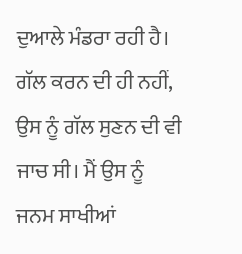ਦੁਆਲੇ ਮੰਡਰਾ ਰਹੀ ਹੈ। ਗੱਲ ਕਰਨ ਦੀ ਹੀ ਨਹੀਂ, ਉਸ ਨੂੰ ਗੱਲ ਸੁਣਨ ਦੀ ਵੀ ਜਾਚ ਸੀ। ਮੈਂ ਉਸ ਨੂੰ ਜਨਮ ਸਾਖੀਆਂ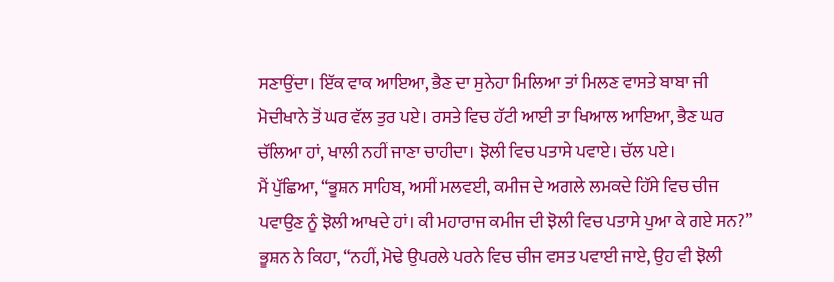ਸਣਾਉਂਦਾ। ਇੱਕ ਵਾਕ ਆਇਆ, ਭੈਣ ਦਾ ਸੁਨੇਹਾ ਮਿਲਿਆ ਤਾਂ ਮਿਲਣ ਵਾਸਤੇ ਬਾਬਾ ਜੀ ਮੋਦੀਖਾਨੇ ਤੋਂ ਘਰ ਵੱਲ ਤੁਰ ਪਏ। ਰਸਤੇ ਵਿਚ ਹੱਟੀ ਆਈ ਤਾ ਖਿਆਲ ਆਇਆ, ਭੈਣ ਘਰ ਚੱਲਿਆ ਹਾਂ, ਖਾਲੀ ਨਹੀਂ ਜਾਣਾ ਚਾਹੀਦਾ। ਝੋਲੀ ਵਿਚ ਪਤਾਸੇ ਪਵਾਏ। ਚੱਲ ਪਏ।
ਮੈਂ ਪੁੱਛਿਆ, “ਭੂਸ਼ਨ ਸਾਹਿਬ, ਅਸੀਂ ਮਲਵਈ, ਕਮੀਜ ਦੇ ਅਗਲੇ ਲਮਕਦੇ ਹਿੱਸੇ ਵਿਚ ਚੀਜ ਪਵਾਉਣ ਨੂੰ ਝੋਲੀ ਆਖਦੇ ਹਾਂ। ਕੀ ਮਹਾਰਾਜ ਕਮੀਜ ਦੀ ਝੋਲੀ ਵਿਚ ਪਤਾਸੇ ਪੁਆ ਕੇ ਗਏ ਸਨ?”
ਭੂਸ਼ਨ ਨੇ ਕਿਹਾ, “ਨਹੀਂ, ਮੋਢੇ ਉਪਰਲੇ ਪਰਨੇ ਵਿਚ ਚੀਜ ਵਸਤ ਪਵਾਈ ਜਾਏ, ਉਹ ਵੀ ਝੋਲੀ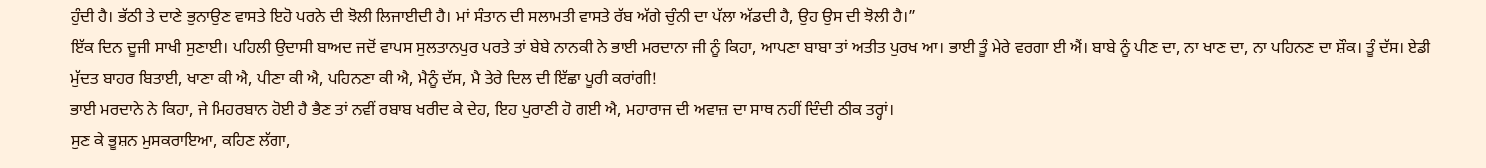ਹੁੰਦੀ ਹੈ। ਭੱਠੀ ਤੇ ਦਾਣੇ ਭੁਨਾਉਣ ਵਾਸਤੇ ਇਹੋ ਪਰਨੇ ਦੀ ਝੋਲੀ ਲਿਜਾਈਦੀ ਹੈ। ਮਾਂ ਸੰਤਾਨ ਦੀ ਸਲਾਮਤੀ ਵਾਸਤੇ ਰੱਬ ਅੱਗੇ ਚੁੰਨੀ ਦਾ ਪੱਲਾ ਅੱਡਦੀ ਹੈ, ਉਹ ਉਸ ਦੀ ਝੋਲੀ ਹੈ।”
ਇੱਕ ਦਿਨ ਦੂਜੀ ਸਾਖੀ ਸੁਣਾਈ। ਪਹਿਲੀ ਉਦਾਸੀ ਬਾਅਦ ਜਦੋਂ ਵਾਪਸ ਸੁਲਤਾਨਪੁਰ ਪਰਤੇ ਤਾਂ ਬੇਬੇ ਨਾਨਕੀ ਨੇ ਭਾਈ ਮਰਦਾਨਾ ਜੀ ਨੂੰ ਕਿਹਾ, ਆਪਣਾ ਬਾਬਾ ਤਾਂ ਅਤੀਤ ਪੁਰਖ ਆ। ਭਾਈ ਤੂੰ ਮੇਰੇ ਵਰਗਾ ਈ ਐਂ। ਬਾਬੇ ਨੂੰ ਪੀਣ ਦਾ, ਨਾ ਖਾਣ ਦਾ, ਨਾ ਪਹਿਨਣ ਦਾ ਸ਼ੌਕ। ਤੂੰ ਦੱਸ। ਏਡੀ ਮੁੱਦਤ ਬਾਹਰ ਬਿਤਾਈ, ਖਾਣਾ ਕੀ ਐ, ਪੀਣਾ ਕੀ ਐ, ਪਹਿਨਣਾ ਕੀ ਐ, ਮੈਨੂੰ ਦੱਸ, ਮੈ ਤੇਰੇ ਦਿਲ ਦੀ ਇੱਛਾ ਪੂਰੀ ਕਰਾਂਗੀ!
ਭਾਈ ਮਰਦਾਨੇ ਨੇ ਕਿਹਾ, ਜੇ ਮਿਹਰਬਾਨ ਹੋਈ ਹੈ ਭੈਣ ਤਾਂ ਨਵੀਂ ਰਬਾਬ ਖਰੀਦ ਕੇ ਦੇਹ, ਇਹ ਪੁਰਾਣੀ ਹੋ ਗਈ ਐ, ਮਹਾਰਾਜ ਦੀ ਅਵਾਜ਼ ਦਾ ਸਾਥ ਨਹੀਂ ਦਿੰਦੀ ਠੀਕ ਤਰ੍ਹਾਂ।
ਸੁਣ ਕੇ ਭੂਸ਼ਨ ਮੁਸਕਰਾਇਆ, ਕਹਿਣ ਲੱਗਾ,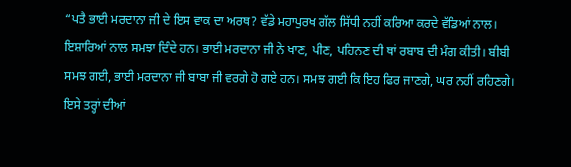“ਪਤੈ ਭਾਈ ਮਰਦਾਨਾ ਜੀ ਦੇ ਇਸ ਵਾਕ ਦਾ ਅਰਥ? ਵੱਡੇ ਮਹਾਪੁਰਖ ਗੱਲ ਸਿੱਧੀ ਨਹੀਂ ਕਰਿਆ ਕਰਦੇ ਵੱਡਿਆਂ ਨਾਲ। ਇਸ਼ਾਰਿਆਂ ਨਾਲ ਸਮਝਾ ਦਿੰਦੇ ਹਨ। ਭਾਈ ਮਰਦਾਨਾ ਜੀ ਨੇ ਖਾਣ, ਪੀਣ, ਪਹਿਨਣ ਦੀ ਥਾਂ ਰਬਾਬ ਦੀ ਮੰਗ ਕੀਤੀ। ਬੀਬੀ ਸਮਝ ਗਈ, ਭਾਈ ਮਰਦਾਨਾ ਜੀ ਬਾਬਾ ਜੀ ਵਰਗੇ ਹੋ ਗਏ ਹਨ। ਸਮਝ ਗਈ ਕਿ ਇਹ ਫਿਰ ਜਾਣਗੇ, ਘਰ ਨਹੀਂ ਰਹਿਣਗੇ। ਇਸੇ ਤਰ੍ਹਾਂ ਦੀਆਂ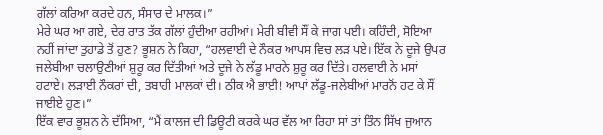ਗੱਲਾਂ ਕਰਿਆ ਕਰਦੇ ਹਨ, ਸੰਸਾਰ ਦੇ ਮਾਲਕ।”
ਮੇਰੇ ਘਰ ਆ ਗਏ, ਦੇਰ ਰਾਤ ਤੱਕ ਗੱਲਾਂ ਹੁੰਦੀਆ ਰਹੀਆਂ। ਮੇਰੀ ਬੀਵੀ ਸੌਂ ਕੇ ਜਾਗ ਪਈ। ਕਹਿੰਦੀ, ਸੋਇਆ ਨਹੀਂ ਜਾਂਦਾ ਤੁਹਾਡੇ ਤੋਂ ਹੁਣ? ਭੂਸ਼ਨ ਨੇ ਕਿਹਾ, “ਹਲਵਾਈ ਦੇ ਨੌਕਰ ਆਪਸ ਵਿਚ ਲੜ ਪਏ। ਇੱਕ ਨੇ ਦੂਜੇ ਉਪਰ ਜਲੇਬੀਆ ਚਲਾਉਣੀਆਂ ਸ਼ੁਰੂ ਕਰ ਦਿੱਤੀਆਂ ਅਤੇ ਦੂਜੇ ਨੇ ਲੱਡੂ ਮਾਰਨੇ ਸ਼ੁਰੂ ਕਰ ਦਿੱਤੇ। ਹਲਵਾਈ ਨੇ ਮਸਾਂ ਹਟਾਏ। ਲੜਾਈ ਨੌਕਰਾਂ ਦੀ, ਤਬਾਹੀ ਮਾਲਕਾਂ ਦੀ। ਠੀਕ ਐ ਭਾਈ! ਆਪਾਂ ਲੱਡੂ-ਜਲੇਬੀਆਂ ਮਾਰਨੋਂ ਹਟ ਕੇ ਸੌਂ ਜਾਈਏ ਹੁਣ।”
ਇੱਕ ਵਾਰ ਭੂਸ਼ਨ ਨੇ ਦੱਸਿਆ, “ਮੈਂ ਕਾਲਜ ਦੀ ਡਿਊਟੀ ਕਰਕੇ ਘਰ ਵੱਲ ਆ ਰਿਹਾ ਸਾਂ ਤਾਂ ਤਿੰਨ ਸਿੱਖ ਜੁਆਨ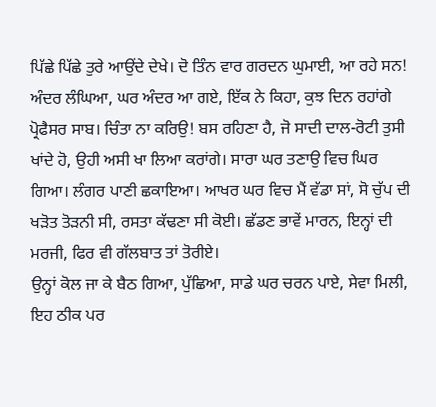ਪਿੱਛੇ ਪਿੱਛੇ ਤੁਰੇ ਆਉਂਦੇ ਦੇਖੇ। ਦੋ ਤਿੰਨ ਵਾਰ ਗਰਦਨ ਘੁਮਾਈ, ਆ ਰਹੇ ਸਨ! ਅੰਦਰ ਲੰਘਿਆ, ਘਰ ਅੰਦਰ ਆ ਗਏ, ਇੱਕ ਨੇ ਕਿਹਾ, ਕੁਝ ਦਿਨ ਰਹਾਂਗੇ ਪ੍ਰੋਫੈਸਰ ਸਾਬ। ਚਿੰਤਾ ਨਾ ਕਰਿਉ! ਬਸ ਰਹਿਣਾ ਹੈ, ਜੋ ਸਾਦੀ ਦਾਲ-ਰੋਟੀ ਤੁਸੀ ਖਾਂਦੇ ਹੋ, ਉਹੀ ਅਸੀ ਖਾ ਲਿਆ ਕਰਾਂਗੇ। ਸਾਰਾ ਘਰ ਤਣਾਉ ਵਿਚ ਘਿਰ ਗਿਆ। ਲੰਗਰ ਪਾਣੀ ਛਕਾਇਆ। ਆਖਰ ਘਰ ਵਿਚ ਮੈਂ ਵੱਡਾ ਸਾਂ, ਸੋ ਚੁੱਪ ਦੀ ਖੜੋਤ ਤੋੜਨੀ ਸੀ, ਰਸਤਾ ਕੱਢਣਾ ਸੀ ਕੋਈ। ਛੱਡਣ ਭਾਵੇਂ ਮਾਰਨ, ਇਨ੍ਹਾਂ ਦੀ ਮਰਜੀ, ਫਿਰ ਵੀ ਗੱਲਬਾਤ ਤਾਂ ਤੋਰੀਏ।
ਉਨ੍ਹਾਂ ਕੋਲ ਜਾ ਕੇ ਬੈਠ ਗਿਆ, ਪੁੱਛਿਆ, ਸਾਡੇ ਘਰ ਚਰਨ ਪਾਏ, ਸੇਵਾ ਮਿਲੀ, ਇਹ ਠੀਕ ਪਰ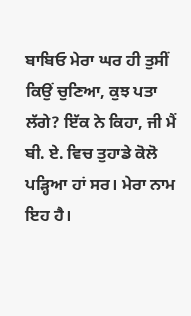ਬਾਬਿਓ ਮੇਰਾ ਘਰ ਹੀ ਤੁਸੀਂ ਕਿਉਂ ਚੁਣਿਆ, ਕੁਝ ਪਤਾ ਲੱਗੇ? ਇੱਕ ਨੇ ਕਿਹਾ, ਜੀ ਮੈਂ ਬੀ. ਏ. ਵਿਚ ਤੁਹਾਡੇ ਕੋਲੋ ਪੜ੍ਹਿਆ ਹਾਂ ਸਰ। ਮੇਰਾ ਨਾਮ ਇਹ ਹੈ।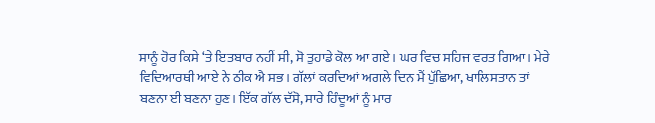ਸਾਨੂੰ ਹੋਰ ਕਿਸੇ ‘ਤੇ ਇਤਬਾਰ ਨਹੀਂ ਸੀ, ਸੋ ਤੁਹਾਡੇ ਕੋਲ ਆ ਗਏ। ਘਰ ਵਿਚ ਸਹਿਜ ਵਰਤ ਗਿਆ। ਮੇਰੇ ਵਿਦਿਆਰਥੀ ਆਏ ਨੇ ਠੀਕ ਐ ਸਭ। ਗੱਲਾਂ ਕਰਦਿਆਂ ਅਗਲੇ ਦਿਨ ਮੈਂ ਪੁੱਛਿਆ, ਖਾਲਿਸਤਾਨ ਤਾਂ ਬਣਨਾ ਈ ਬਣਨਾ ਹੁਣ। ਇੱਕ ਗੱਲ ਦੱਸੋ, ਸਾਰੇ ਹਿੰਦੂਆਂ ਨੂੰ ਮਾਰ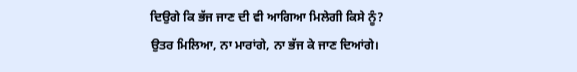ਦਿਉਗੇ ਕਿ ਭੱਜ ਜਾਣ ਦੀ ਵੀ ਆਗਿਆ ਮਿਲੇਗੀ ਕਿਸੇ ਨੂੰ? ਉਤਰ ਮਿਲਿਆ, ਨਾ ਮਾਰਾਂਗੇ, ਨਾ ਭੱਜ ਕੇ ਜਾਣ ਦਿਆਂਗੇ।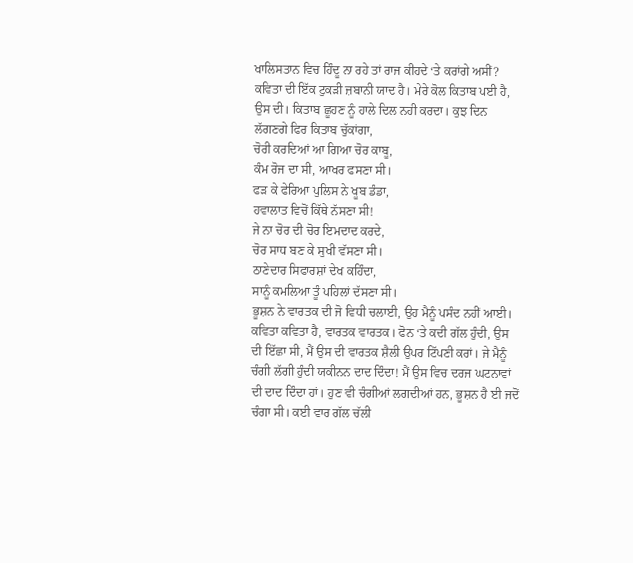ਖਾਲਿਸਤਾਨ ਵਿਚ ਹਿੰਦੂ ਨਾ ਰਹੇ ਤਾਂ ਰਾਜ ਕੀਹਦੇ ‘ਤੇ ਕਰਾਂਗੇ ਅਸੀਂ?
ਕਵਿਤਾ ਦੀ ਇੱਕ ਟੁਕੜੀ ਜ਼ਬਾਨੀ ਯਾਦ ਹੈ। ਮੇਰੇ ਕੋਲ ਕਿਤਾਬ ਪਈ ਹੈ, ਉਸ ਦੀ। ਕਿਤਾਬ ਛੂਹਣ ਨੂੰ ਹਾਲੇ ਦਿਲ ਨਹੀ ਕਰਦਾ। ਕੁਝ ਦਿਨ ਲੱਗਣਗੇ ਫਿਰ ਕਿਤਾਬ ਚੁੱਕਾਂਗਾ,
ਚੋਰੀ ਕਰਦਿਆਂ ਆ ਗਿਆ ਚੋਰ ਕਾਬੂ,
ਕੰਮ ਰੋਜ ਦਾ ਸੀ, ਆਖਰ ਫਸਣਾ ਸੀ।
ਫੜ ਕੇ ਫੇਰਿਆ ਪੁਲਿਸ ਨੇ ਖੂਬ ਡੰਡਾ,
ਹਵਾਲਾਤ ਵਿਚੋਂ ਕਿੱਥੇ ਨੱਸਣਾ ਸੀ!
ਜੇ ਨਾ ਚੋਰ ਦੀ ਚੋਰ ਇਮਦਾਦ ਕਰਦੇ,
ਚੋਰ ਸਾਧ ਬਣ ਕੇ ਸੁਖੀ ਵੱਸਣਾ ਸੀ।
ਠਾਣੇਦਾਰ ਸਿਫਾਰਸ਼ਾਂ ਦੇਖ ਕਹਿੰਦਾ,
ਸਾਨੂੰ ਕਮਲਿਆ ਤੂੰ ਪਹਿਲਾਂ ਦੱਸਣਾ ਸੀ।
ਭੂਸ਼ਨ ਨੇ ਵਾਰਤਕ ਦੀ ਜੋ ਵਿਧੀ ਚਲਾਈ, ਉਹ ਮੈਨੂੰ ਪਸੰਦ ਨਹੀਂ ਆਈ। ਕਵਿਤਾ ਕਵਿਤਾ ਹੈ, ਵਾਰਤਕ ਵਾਰਤਕ। ਫੋਨ ‘ਤੇ ਕਦੀ ਗੱਲ ਹੁੰਦੀ, ਉਸ ਦੀ ਇੱਛਾ ਸੀ, ਮੈਂ ਉਸ ਦੀ ਵਾਰਤਕ ਸ਼ੈਲੀ ਉਪਰ ਟਿੱਪਣੀ ਕਰਾਂ। ਜੇ ਮੈਨੂੰ ਚੰਗੀ ਲੱਗੀ ਹੁੰਦੀ ਯਕੀਨਨ ਦਾਦ ਦਿੰਦਾ! ਮੈਂ ਉਸ ਵਿਚ ਦਰਜ ਘਟਨਾਵਾਂ ਦੀ ਦਾਦ ਦਿੰਦਾ ਹਾਂ। ਹੁਣ ਵੀ ਚੰਗੀਆਂ ਲਗਦੀਆਂ ਹਨ, ਭੂਸ਼ਨ ਹੈ ਈ ਜਦੋਂ ਚੰਗਾ ਸੀ। ਕਈ ਵਾਰ ਗੱਲ ਚੱਲੀ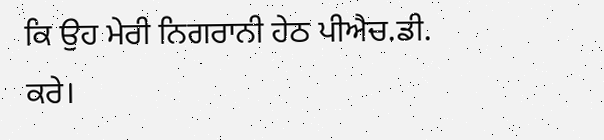ਕਿ ਉਹ ਮੇਰੀ ਨਿਗਰਾਨੀ ਹੇਠ ਪੀਐਚ.ਡੀ. ਕਰੇ।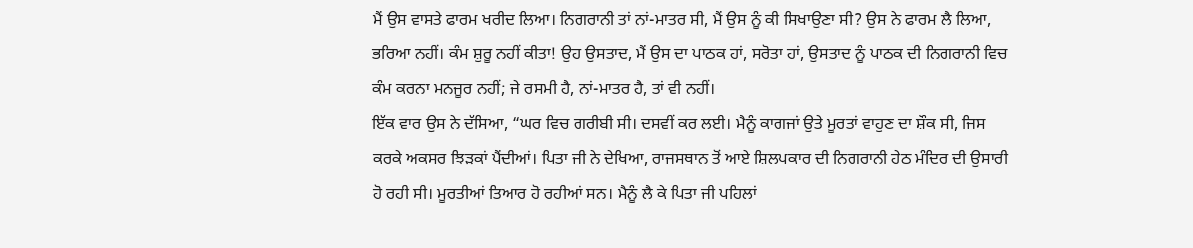ਮੈਂ ਉਸ ਵਾਸਤੇ ਫਾਰਮ ਖਰੀਦ ਲਿਆ। ਨਿਗਰਾਨੀ ਤਾਂ ਨਾਂ-ਮਾਤਰ ਸੀ, ਮੈਂ ਉਸ ਨੂੰ ਕੀ ਸਿਖਾਉਣਾ ਸੀ? ਉਸ ਨੇ ਫਾਰਮ ਲੈ ਲਿਆ, ਭਰਿਆ ਨਹੀਂ। ਕੰਮ ਸ਼ੁਰੂ ਨਹੀਂ ਕੀਤਾ! ਉਹ ਉਸਤਾਦ, ਮੈਂ ਉਸ ਦਾ ਪਾਠਕ ਹਾਂ, ਸਰੋਤਾ ਹਾਂ, ਉਸਤਾਦ ਨੂੰ ਪਾਠਕ ਦੀ ਨਿਗਰਾਨੀ ਵਿਚ ਕੰਮ ਕਰਨਾ ਮਨਜੂਰ ਨਹੀਂ; ਜੇ ਰਸਮੀ ਹੈ, ਨਾਂ-ਮਾਤਰ ਹੈ, ਤਾਂ ਵੀ ਨਹੀਂ।
ਇੱਕ ਵਾਰ ਉਸ ਨੇ ਦੱਸਿਆ, “ਘਰ ਵਿਚ ਗਰੀਬੀ ਸੀ। ਦਸਵੀਂ ਕਰ ਲਈ। ਮੈਨੂੰ ਕਾਗਜਾਂ ਉਤੇ ਮੂਰਤਾਂ ਵਾਹੁਣ ਦਾ ਸ਼ੌਕ ਸੀ, ਜਿਸ ਕਰਕੇ ਅਕਸਰ ਝਿੜਕਾਂ ਪੈਂਦੀਆਂ। ਪਿਤਾ ਜੀ ਨੇ ਦੇਖਿਆ, ਰਾਜਸਥਾਨ ਤੋਂ ਆਏ ਸ਼ਿਲਪਕਾਰ ਦੀ ਨਿਗਰਾਨੀ ਹੇਠ ਮੰਦਿਰ ਦੀ ਉਸਾਰੀ ਹੋ ਰਹੀ ਸੀ। ਮੂਰਤੀਆਂ ਤਿਆਰ ਹੋ ਰਹੀਆਂ ਸਨ। ਮੈਨੂੰ ਲੈ ਕੇ ਪਿਤਾ ਜੀ ਪਹਿਲਾਂ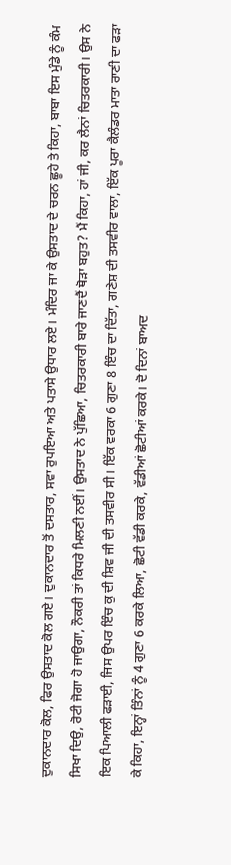ਦੁਕਾਨਦਾਰ ਕੋਲ, ਫਿਰ ਉਸਤਾਦ ਕੋਲ ਗਏ। ਦੁਕਾਨਦਾਰ ਤੋਂ ਦਸਤਾਰ, ਸਵਾ ਰੁਪਇਆ ਅਤੇ ਪਤਾਸੇ ਉਧਾਰ ਲਏ। ਮੰਦਿਰ ਜਾ ਕੇ ਉਸਤਾਦ ਦੇ ਚਰਨ ਛੂਹੇ ਤੇ ਕਿਹਾ, ਬਾਬਾ ਇਸ ਮੁੰਡੇ ਨੂੰ ਕੰਮ ਸਿਖਾ ਦਿਉ, ਰੋਟੀ ਜੋਗਾ ਹੋ ਜਾਉਗਾ, ਨੌਕਰੀ ਤਾਂ ਕਿਧਰੇ ਮਿਲਣੀ ਨਈਂ। ਉਸਤਾਦ ਨੇ ਪੁੱਛਿਆ, ਚਿਤਰਕਾਰੀ ਬਾਰੇ ਜਾਣਦੈਂ ਥੋੜਾ ਬਹੁਤ? ਮੈਂ ਕਿਹਾ, ਹਾਂ ਜੀ, ਕਰ ਲੈਨਾਂ ਚਿਤਰਕਾਰੀ। ਉਸ ਨੇ ਇਕ ਪਿਆਲੀ ਫੜਾਈ, ਜਿਸ ਉਪਰ ਇੰਚ ਕੁ ਦੀ ਸ਼ਿਵ ਜੀ ਦੀ ਤਸਵੀਰ ਸੀ। ਇੱਕ ਵਰਕਾ 6 ਗੁਣਾ 8 ਇੰਚ ਦਾ ਦਿੱਤਾ, ਗਣੇਸ਼ ਦੀ ਤਸਵੀਰ ਵਾਲਾ, ਇੱਕ ਪੂਰਾ ਕੈਲੰਡਰ ਮਾਤਾ ਰਾਣੀ ਦਾ ਫੜਾ ਕੇ ਕਿਹਾ, ਇਨ੍ਹਾਂ ਤਿੰਨਾਂ ਨੂੰ 4 ਗੁਣਾ 6 ਕਰਕੇ ਲਿਆ, ਛੋਟੀ ਵੱਡੀ ਕਰਕੇ, ਵੱਡੀਆਂ ਛੋਟੀਆਂ ਕਰਕੇ। ਦੋ ਦਿਨਾਂ ਬਾਅਦ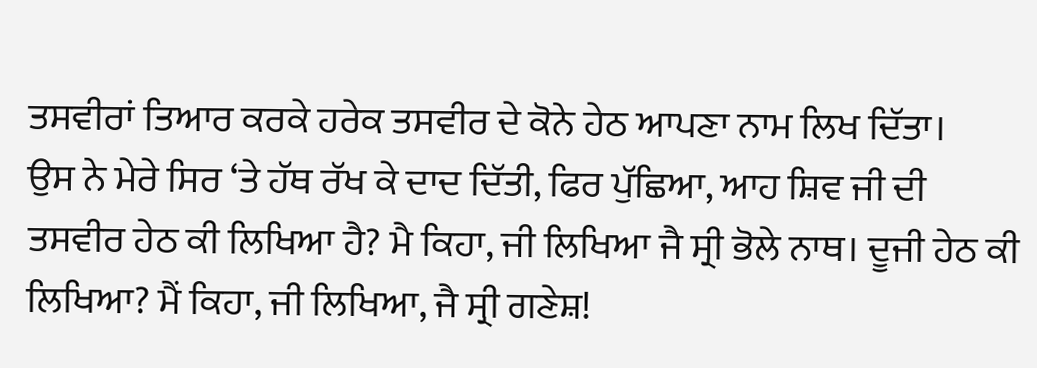ਤਸਵੀਰਾਂ ਤਿਆਰ ਕਰਕੇ ਹਰੇਕ ਤਸਵੀਰ ਦੇ ਕੋਨੇ ਹੇਠ ਆਪਣਾ ਨਾਮ ਲਿਖ ਦਿੱਤਾ।
ਉਸ ਨੇ ਮੇਰੇ ਸਿਰ ‘ਤੇ ਹੱਥ ਰੱਖ ਕੇ ਦਾਦ ਦਿੱਤੀ, ਫਿਰ ਪੁੱਛਿਆ, ਆਹ ਸ਼ਿਵ ਜੀ ਦੀ ਤਸਵੀਰ ਹੇਠ ਕੀ ਲਿਖਿਆ ਹੈ? ਮੈ ਕਿਹਾ, ਜੀ ਲਿਖਿਆ ਜੈ ਸ੍ਰੀ ਭੋਲੇ ਨਾਥ। ਦੂਜੀ ਹੇਠ ਕੀ ਲਿਖਿਆ? ਮੈਂ ਕਿਹਾ, ਜੀ ਲਿਖਿਆ, ਜੈ ਸ੍ਰੀ ਗਣੇਸ਼!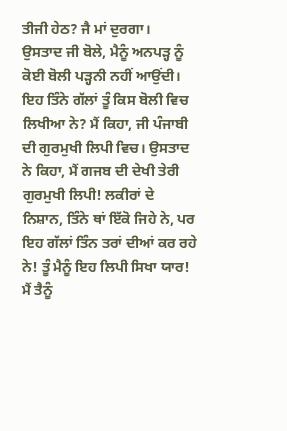ਤੀਜੀ ਹੇਠ? ਜੈ ਮਾਂ ਦੁਰਗਾ।
ਉਸਤਾਦ ਜੀ ਬੋਲੇ, ਮੈਨੂੰ ਅਨਪੜ੍ਹ ਨੂੰ ਕੋਈ ਬੋਲੀ ਪੜ੍ਹਨੀ ਨਹੀਂ ਆਉਂਦੀ। ਇਹ ਤਿੰਨੇ ਗੱਲਾਂ ਤੂੰ ਕਿਸ ਬੋਲੀ ਵਿਚ ਲਿਖੀਆ ਨੇ? ਮੈਂ ਕਿਹਾ, ਜੀ ਪੰਜਾਬੀ ਦੀ ਗੁਰਮੁਖੀ ਲਿਪੀ ਵਿਚ। ਉਸਤਾਦ ਨੇ ਕਿਹਾ, ਮੈਂ ਗਜਬ ਦੀ ਦੇਖੀ ਤੇਰੀ ਗੁਰਮੁਖੀ ਲਿਪੀ! ਲਕੀਰਾਂ ਦੇ ਨਿਸ਼ਾਨ, ਤਿੰਨੇ ਥਾਂ ਇੱਕੋ ਜਿਹੇ ਨੇ, ਪਰ ਇਹ ਗੱਲਾਂ ਤਿੰਨ ਤਰਾਂ ਦੀਆਂ ਕਰ ਰਹੇ ਨੇ! ਤੂੰ ਮੈਨੂੰ ਇਹ ਲਿਪੀ ਸਿਖਾ ਯਾਰ! ਮੈਂ ਤੈਨੂੰ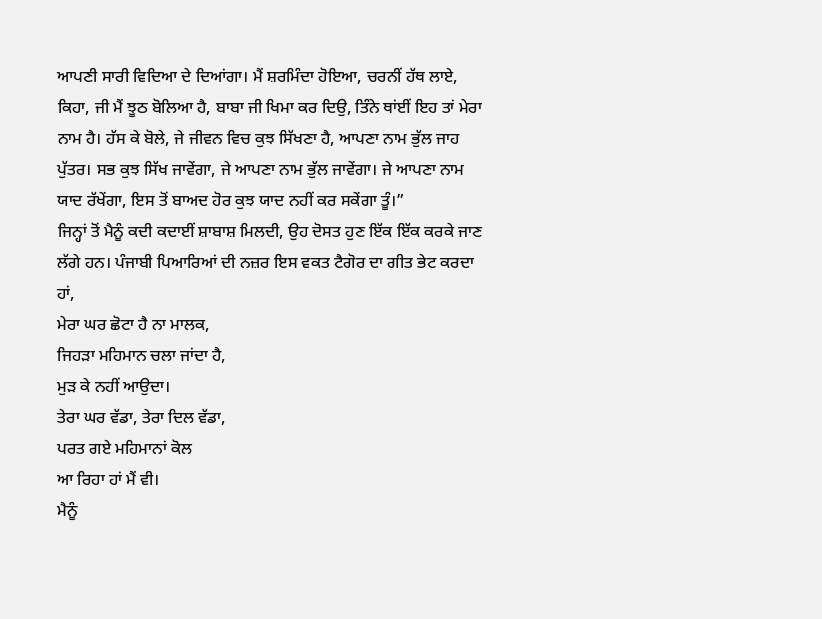ਆਪਣੀ ਸਾਰੀ ਵਿਦਿਆ ਦੇ ਦਿਆਂਗਾ। ਮੈਂ ਸ਼ਰਮਿੰਦਾ ਹੋਇਆ, ਚਰਨੀਂ ਹੱਥ ਲਾਏ, ਕਿਹਾ, ਜੀ ਮੈਂ ਝੂਠ ਬੋਲਿਆ ਹੈ, ਬਾਬਾ ਜੀ ਖਿਮਾ ਕਰ ਦਿਉ, ਤਿੰਨੇ ਥਾਂਈਂ ਇਹ ਤਾਂ ਮੇਰਾ ਨਾਮ ਹੈ। ਹੱਸ ਕੇ ਬੋਲੇ, ਜੇ ਜੀਵਨ ਵਿਚ ਕੁਝ ਸਿੱਖਣਾ ਹੈ, ਆਪਣਾ ਨਾਮ ਭੁੱਲ ਜਾਹ ਪੁੱਤਰ। ਸਭ ਕੁਝ ਸਿੱਖ ਜਾਵੇਂਗਾ, ਜੇ ਆਪਣਾ ਨਾਮ ਭੁੱਲ ਜਾਵੇਂਗਾ। ਜੇ ਆਪਣਾ ਨਾਮ ਯਾਦ ਰੱਖੇਂਗਾ, ਇਸ ਤੋਂ ਬਾਅਦ ਹੋਰ ਕੁਝ ਯਾਦ ਨਹੀਂ ਕਰ ਸਕੇਂਗਾ ਤੂੰ।”
ਜਿਨ੍ਹਾਂ ਤੋਂ ਮੈਨੂੰ ਕਦੀ ਕਦਾਈਂ ਸ਼ਾਬਾਸ਼ ਮਿਲਦੀ, ਉਹ ਦੋਸਤ ਹੁਣ ਇੱਕ ਇੱਕ ਕਰਕੇ ਜਾਣ ਲੱਗੇ ਹਨ। ਪੰਜਾਬੀ ਪਿਆਰਿਆਂ ਦੀ ਨਜ਼ਰ ਇਸ ਵਕਤ ਟੈਗੋਰ ਦਾ ਗੀਤ ਭੇਟ ਕਰਦਾ ਹਾਂ,
ਮੇਰਾ ਘਰ ਛੋਟਾ ਹੈ ਨਾ ਮਾਲਕ,
ਜਿਹੜਾ ਮਹਿਮਾਨ ਚਲਾ ਜਾਂਦਾ ਹੈ,
ਮੁੜ ਕੇ ਨਹੀਂ ਆਉਦਾ।
ਤੇਰਾ ਘਰ ਵੱਡਾ, ਤੇਰਾ ਦਿਲ ਵੱਡਾ,
ਪਰਤ ਗਏ ਮਹਿਮਾਨਾਂ ਕੋਲ
ਆ ਰਿਹਾ ਹਾਂ ਮੈਂ ਵੀ।
ਮੈਨੂੰ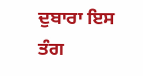ਦੁਬਾਰਾ ਇਸ
ਤੰਗ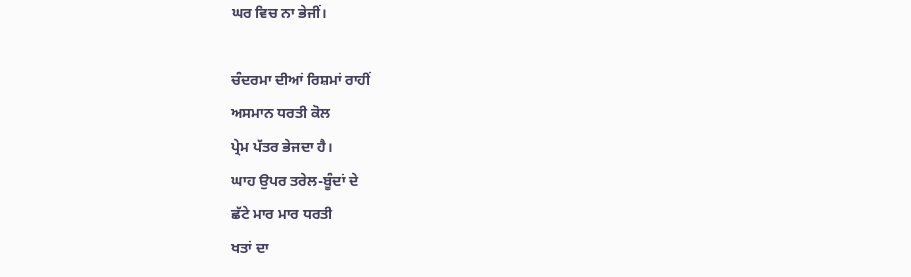ਘਰ ਵਿਚ ਨਾ ਭੇਜੀਂ।

ਚੰਦਰਮਾ ਦੀਆਂ ਰਿਸ਼ਮਾਂ ਰਾਹੀਂ
ਅਸਮਾਨ ਧਰਤੀ ਕੋਲ
ਪ੍ਰੇਮ ਪੱਤਰ ਭੇਜਦਾ ਹੈ।
ਘਾਹ ਉਪਰ ਤਰੇਲ-ਬੂੰਦਾਂ ਦੇ
ਛੱਟੇ ਮਾਰ ਮਾਰ ਧਰਤੀ
ਖਤਾਂ ਦਾ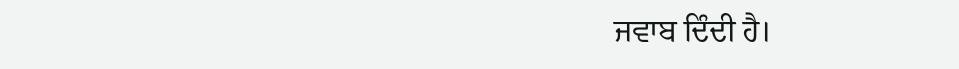ਜਵਾਬ ਦਿੰਦੀ ਹੈ।